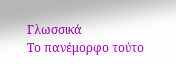Γλωσσικά
Το πανέμορφο τούτο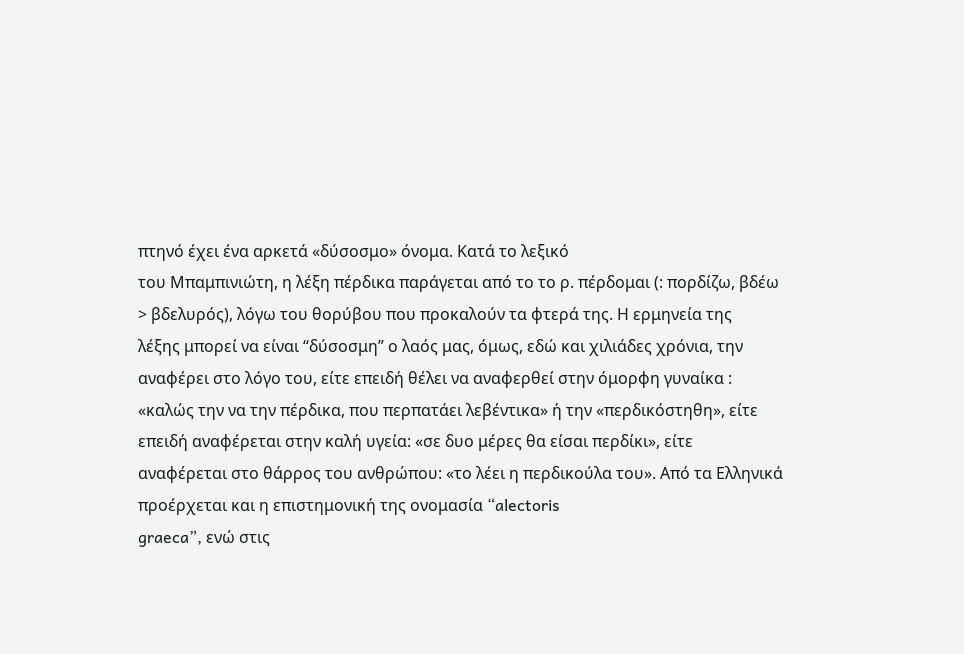πτηνό έχει ένα αρκετά «δύσοσμο» όνομα. Κατά το λεξικό
του Μπαμπινιώτη, η λέξη πέρδικα παράγεται από το το ρ. πέρδομαι (: πορδίζω, βδέω
> βδελυρός), λόγω του θορύβου που προκαλούν τα φτερά της. Η ερμηνεία της
λέξης μπορεί να είναι “δύσοσμη” ο λαός μας, όμως, εδώ και χιλιάδες χρόνια, την
αναφέρει στο λόγο του, είτε επειδή θέλει να αναφερθεί στην όμορφη γυναίκα :
«καλώς την να την πέρδικα, που περπατάει λεβέντικα» ή την «περδικόστηθη», είτε
επειδή αναφέρεται στην καλή υγεία: «σε δυο μέρες θα είσαι περδίκι», είτε
αναφέρεται στο θάρρος του ανθρώπου: «το λέει η περδικούλα του». Από τα Ελληνικά
προέρχεται και η επιστημονική της ονομασία “alectoris
graeca”, ενώ στις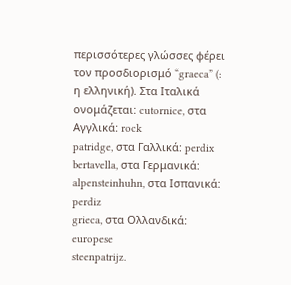περισσότερες γλώσσες φέρει τον προσδιορισμό “graeca” (: η ελληνική). Στα Ιταλικά ονομάζεται: cutornice, στα Αγγλικά: rock
patridge, στα Γαλλικά: perdix
bertavella, στα Γερμανικά: alpensteinhuhn, στα Ισπανικά: perdiz
grieca, στα Ολλανδικά: europese
steenpatrijz.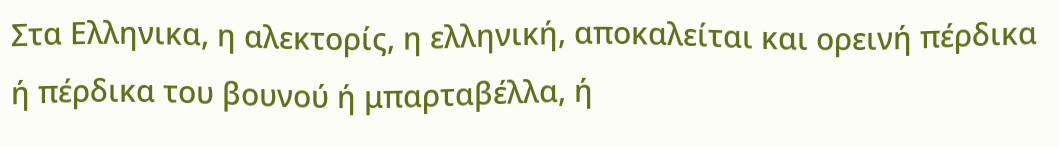Στα Ελληνικα, η αλεκτορίς, η ελληνική, αποκαλείται και ορεινή πέρδικα
ή πέρδικα του βουνού ή μπαρταβέλλα, ή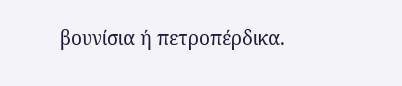βουνίσια ή πετροπέρδικα.